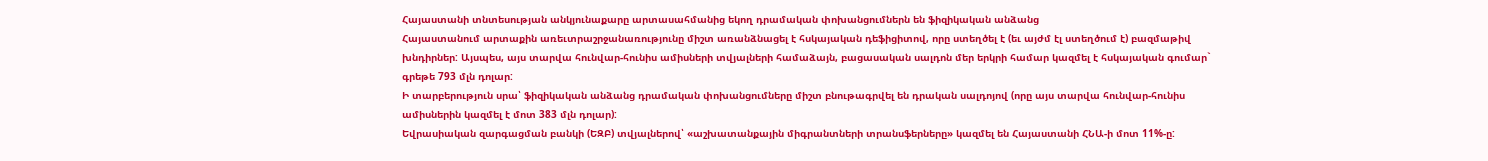Հայաստանի տնտեսության անկյունաքարը արտասահմանից եկող դրամական փոխանցումներն են ֆիզիկական անձանց
Հայաստանում արտաքին առեւտրաշրջանառությունը միշտ առանձնացել է հսկայական դեֆիցիտով, որը ստեղծել է (եւ այժմ էլ ստեղծում է) բազմաթիվ խնդիրներ: Այսպես, այս տարվա հունվար-հունիս ամիսների տվյալների համաձայն, բացասական սալդոն մեր երկրի համար կազմել է հսկայական գումար` գրեթե 793 մլն դոլար:
Ի տարբերություն սրա՝ ֆիզիկական անձանց դրամական փոխանցումները միշտ բնութագրվել են դրական սալդոյով (որը այս տարվա հունվար-հունիս ամիսներին կազմել է մոտ 383 մլն դոլար):
Եվրասիական զարգացման բանկի (ԵԶԲ) տվյալներով՝ «աշխատանքային միգրանտների տրանսֆերները» կազմել են Հայաստանի ՀՆԱ-ի մոտ 11%-ը: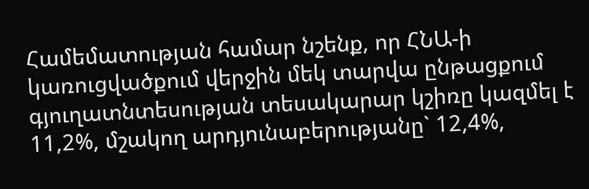Համեմատության համար նշենք, որ ՀՆԱ-ի կառուցվածքում վերջին մեկ տարվա ընթացքում գյուղատնտեսության տեսակարար կշիռը կազմել է 11,2%, մշակող արդյունաբերությանը` 12,4%,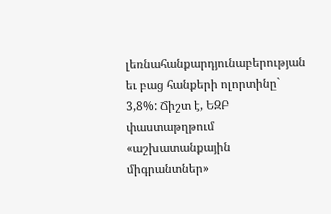լեռնահանքարդյունաբերության եւ բաց հանքերի ոլորտինը` 3,8%: Ճիշտ է, ԵԶԲ փաստաթղթում «աշխատանքային միգրանտներ»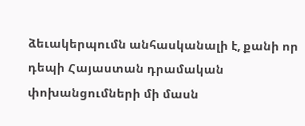ձեւակերպումն անհասկանալի է, քանի որ դեպի Հայաստան դրամական փոխանցումների մի մասն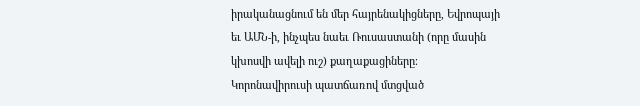իրականացնում են մեր հայրենակիցները, Եվրոպայի եւ ԱՄՆ-ի, ինչպես նաեւ Ռուսաստանի (որը մասին կխոսվի ավելի ուշ) քաղաքացիները։
Կորոնավիրուսի պատճառով մտցված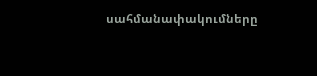սահմանափակումները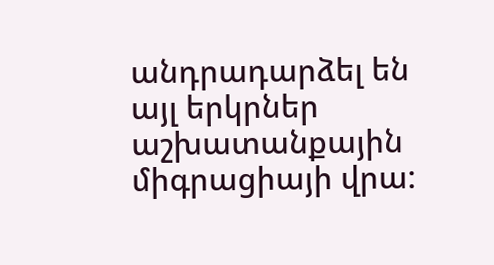անդրադարձել են այլ երկրներ աշխատանքային միգրացիայի վրա: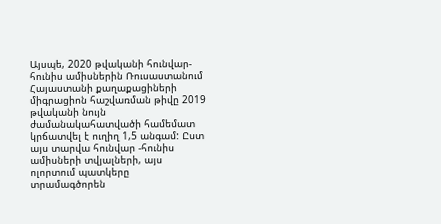Այսպե, 2020 թվականի հունվար-հունիս ամիսներին Ռուսաստանում Հայաստանի քաղաքացիների միգրացիոն հաշվառման թիվը 2019 թվականի նույն ժամանակահատվածի համեմատ կրճատվել է ուղիղ 1,5 անգամ: Ըստ այս տարվա հունվար -հունիս ամիսների տվյալների, այս ոլորտում պատկերը տրամագծորեն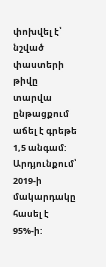փոխվել է՝ նշված փաստերի թիվը տարվա ընթացքում աճել է գրեթե 1,5 անգամ: Արդյունքում՝ 2019-ի մակարդակը հասել է 95%-ի: